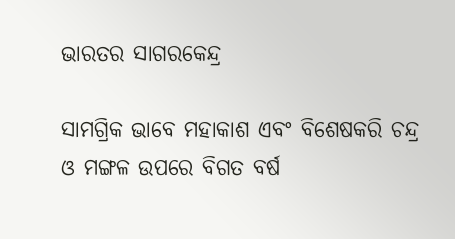ଭାରତର ସାଗରକେନ୍ଦ୍ର

ସାମଗ୍ରିକ ଭାବେ ମହାକାଶ ଏବଂ ବିଶେଷକରି ଚନ୍ଦ୍ର ଓ ମଙ୍ଗଳ ଉପରେ ବିଗତ ବର୍ଷ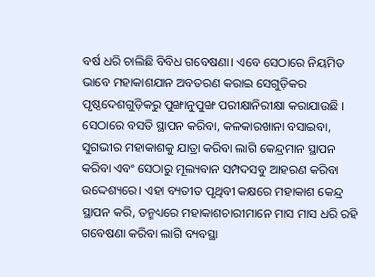ବର୍ଷ ଧରି ଚାଲିଛି ବିବିଧ ଗବେଷଣା। ଏବେ ସେଠାରେ ନିୟମିତ ଭାବେ ମହାକାଶଯାନ ଅବତରଣ କରାଇ ସେଗୁଡ଼ିକର ପୃଷ୍ଠଦେଶଗୁଡ଼ିକରୁ ପୁଙ୍ଖାନୁପୁଙ୍ଖ ପରୀକ୍ଷାନିରୀକ୍ଷା କରାଯାଉଛି । ସେଠାରେ ବସତି ସ୍ଥାପନ କରିବା, କଳକାରଖାନା ବସାଇବା, ସୁଗଭୀର ମହାକାଶକୁ ଯାତ୍ରା କରିବା ଲାଗି କେନ୍ଦ୍ରମାନ ସ୍ଥାପନ କରିବା ଏବଂ ସେଠାରୁ ମୂଲ୍ୟବାନ ସମ୍ପଦସବୁ ଆହରଣ କରିବା ଉଦ୍ଦେଶ୍ୟରେ। ଏହା ବ୍ୟତୀତ ପୃଥିବୀ କକ୍ଷରେ ମହାକାଶ କେନ୍ଦ୍ର ସ୍ଥାପନ କରି, ତନ୍ମଧ୍ୟରେ ମହାକାଶଚାରୀମାନେ ମାସ ମାସ ଧରି ରହି ଗବେଷଣା କରିବା ଲାଗି ବ୍ୟବସ୍ଥା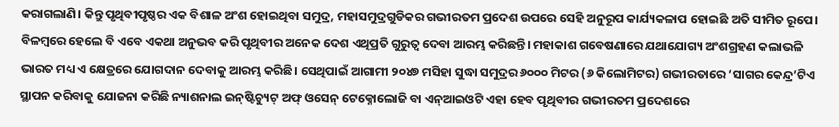କରାଗଲାଣି। କିନ୍ତୁ ପୃଥିବୀପୃଷ୍ଠର ଏକ ବିଶାଳ ଅଂଶ ହୋଇଥିବା ସମୁଦ୍ର, ମହାସମୁଦ୍ରଗୁଡିକର ଗଭୀରତମ ପ୍ରଦେଶ ଉପରେ ସେହି ଅନୁରୂପ କାର୍ଯ୍ୟକଳାପ ହୋଇଛି ଅତି ସୀମିତ ରୂପେ। ବିଳମ୍ବରେ ହେଲେ ବି ଏବେ ଏକଥା ଅନୁଭବ କରି ପୃଥିବୀର ଅନେକ ଦେଶ ଏଥିପ୍ରତି ଗୁରୁତ୍ୱ ଦେବା ଆରମ୍ଭ କରିଛନ୍ତି। ମହାକାଶ ଗବେଷଣାରେ ଯଥାଯୋଗ୍ୟ ଅଂଶଗ୍ରହଣ କଲାଭଳି ଭାରତ ମଧ୍ୟ ଏ କ୍ଷେତ୍ରରେ ଯୋଗଦାନ ଦେବାକୁ ଆରମ୍ଭ କରିଛି। ସେଥିପାଇଁ ଆଗାମୀ ୨୦୪୭ ମସିହା ସୁଦ୍ଧା ସମୁଦ୍ରର ୬୦୦୦ ମିଟର (୬ କିଲୋମିଟର) ଗଭୀରତାରେ ‘ସାଗର କେନ୍ଦ୍ର’ଟିଏ ସ୍ଥାପନ କରିବାକୁ ଯୋଜନା କରିଛି ନ୍ୟାଶନାଲ ଇନ୍‌ଷ୍ଟିଚ୍ୟୁଟ୍‌ ଅଫ୍‌ ଓସେନ୍‌ ଟେକ୍ନୋଲୋଜି ବା ଏନ୍‌ଆଇଓଟି ଏହା ହେବ ପୃଥିବୀର ଗଭୀରତମ ପ୍ରଦେଶରେ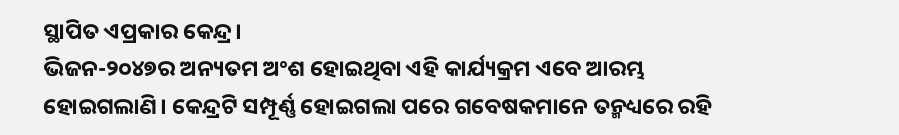ସ୍ଥାପିତ ଏପ୍ରକାର କେନ୍ଦ୍ର।
ଭିଜନ-୨୦୪୭ର ଅନ୍ୟତମ ଅଂଶ ହୋଇଥିବା ଏହି କାର୍ଯ୍ୟକ୍ରମ ଏବେ ଆରମ୍ଭ ହୋଇଗଲାଣି। କେନ୍ଦ୍ରଟି ସମ୍ପୂର୍ଣ୍ଣ ହୋଇଗଲା ପରେ ଗବେଷକମାନେ ତନ୍ମଧ୍ୟରେ ରହି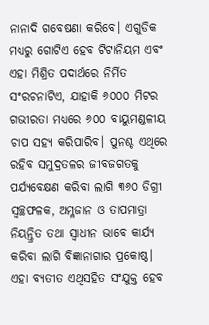ନାନାଦି ଗବେଷଣା କରିବେ। ଏଗୁଡିକ ମଧ୍ୟରୁ ଗୋଟିଏ ହେବ ଟିଟାନିୟମ ଏବଂ ଏହା ମିଶ୍ରିତ ପଦାର୍ଥରେ ନିର୍ମିତ ସଂରଚନାଟିଏ, ଯାହାକି ୬୦୦୦ ମିଟର ଗଭୀରତା ମଧ୍ୟରେ ୬୦୦ ବାୟୁମଣ୍ଡଳୀୟ ଚାପ ସହ୍ୟ କରିପାରିବ। ପୁନଶ୍ଚ ଏଥିରେ ରହିବ ସମୁଦ୍ରତଳର ଜୀବଜଗତକୁ ପର୍ଯ୍ୟବେକ୍ଷଣ କରିବା ଲାଗି ୩୬୦ ଡିଗ୍ରୀ ସ୍ବଚ୍ଛଫଳକ, ଅମ୍ଳଜାନ ଓ ତାପମାତ୍ରା ନିୟନ୍ତ୍ରିତ ତଥା ସ୍ବାଧୀନ ଭାବେ କାର୍ଯ୍ୟ କରିବା ଲାଗି ବିଜ୍ଞାନାଗାର ପ୍ରକୋଷ୍ଠ। ଏହା ବ୍ୟତୀତ ଏଥିସହିତ ସଂଯୁକ୍ତ ହେବ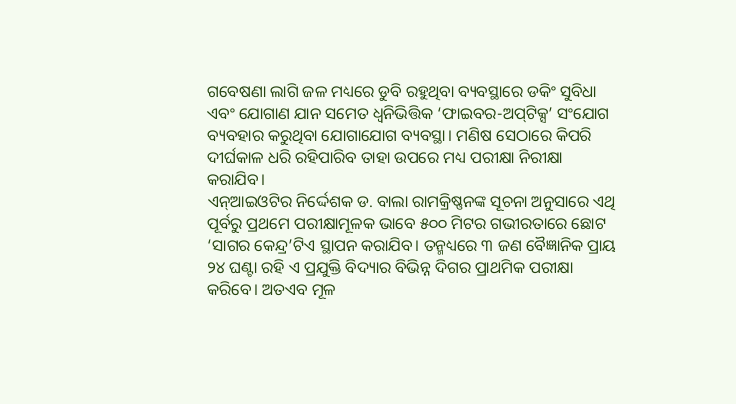ଗବେଷଣା ଲାଗି ଜଳ ମଧ୍ୟରେ ଡୁବି ରହୁଥିବା ବ୍ୟବସ୍ଥାରେ ଡକିଂ ସୁବିଧା ଏବଂ ଯୋଗାଣ ଯାନ ସମେତ ଧ୍ୱନିଭିତ୍ତିକ ‘ଫାଇବର-ଅପ୍‌ଟିକ୍ସ’ ସଂଯୋଗ ବ୍ୟବହାର କରୁଥିବା ଯୋଗାଯୋଗ ବ୍ୟବସ୍ଥା। ମଣିଷ ସେଠାରେ କିପରି ଦୀର୍ଘକାଳ ଧରି ରହିପାରିବ ତାହା ଉପରେ ମଧ୍ୟ ପରୀକ୍ଷା ନିରୀକ୍ଷା କରାଯିବ।
ଏନ୍‌ଆଇଓଟିର ନିର୍ଦ୍ଦେଶକ ଡ. ବାଲା ରାମକ୍ରିଷ୍ଣନଙ୍କ ସୂଚନା ଅନୁସାରେ ଏଥି ପୂର୍ବରୁ ପ୍ରଥମେ ପରୀକ୍ଷାମୂଳକ ଭାବେ ୫୦୦ ମିଟର ଗଭୀରତାରେ ଛୋଟ ‘ସାଗର କେନ୍ଦ୍ର’ଟିଏ ସ୍ଥାପନ କରାଯିବ। ତନ୍ମଧ୍ୟରେ ୩ ଜଣ ବୈଜ୍ଞାନିକ ପ୍ରାୟ ୨୪ ଘଣ୍ଟା ରହି ଏ ପ୍ରଯୁକ୍ତି ବିଦ୍ୟାର ବିଭିନ୍ନ ଦିଗର ପ୍ରାଥମିକ ପରୀକ୍ଷା କରିବେ। ଅତଏବ ମୂଳ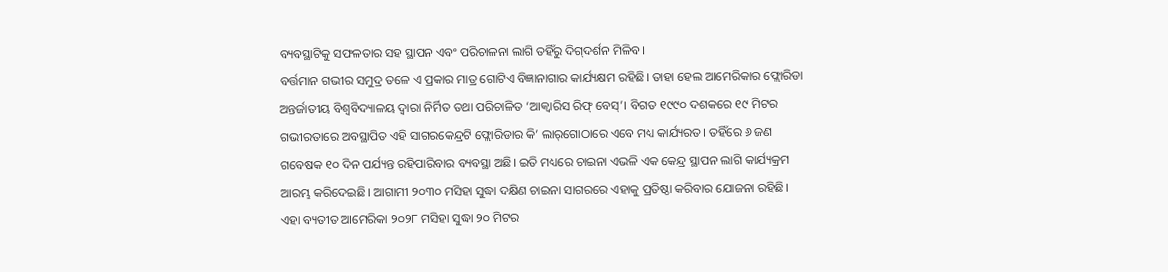ବ୍ୟବସ୍ଥାଟିକୁ ସଫଳତାର ସହ ସ୍ଥାପନ ଏବଂ ପରିଚାଳନା ଲାଗି ତହିଁରୁ ଦିଗ୍‌ଦର୍ଶନ ମିଳିବ।
ବର୍ତ୍ତମାନ ଗଭୀର ସମୁଦ୍ର ତଳେ ଏ ପ୍ରକାର ମାତ୍ର ଗୋଟିଏ ବିଜ୍ଞାନାଗାର କାର୍ଯ୍ୟକ୍ଷମ ରହିଛି। ତାହା ହେଲ ଆମେରିକାର ଫ୍ଲୋରିଡା ଅନ୍ତର୍ଜାତୀୟ ବିଶ୍ୱବିଦ୍ୟାଳୟ ଦ୍ୱାରା ନିର୍ମିତ ତଥା ପରିଚାଳିତ ‘ଆକ୍ୱାରିସ ରିଫ୍‌ ବେସ୍‌’। ବିଗତ ୧୯୯୦ ଦଶକରେ ୧୯ ମିଟର ଗଭୀରତାରେ ଅବସ୍ଥାପିତ ଏହି ସାଗରକେନ୍ଦ୍ରଟି ଫ୍ଲୋରିଡାର କି’ ଲାର୍‌ଗୋଠାରେ ଏବେ ମଧ୍ୟ କାର୍ଯ୍ୟରତ। ତହିଁରେ ୬ ଜଣ ଗବେଷକ ୧୦ ଦିନ ପର୍ଯ୍ୟନ୍ତ ରହିପାରିବାର ବ୍ୟବସ୍ଥା ଅଛି। ଇତି ମଧ୍ୟରେ ଚାଇନା ଏଭଳି ଏକ କେନ୍ଦ୍ର ସ୍ଥାପନ ଲାଗି କାର୍ଯ୍ୟକ୍ରମ ଆରମ୍ଭ କରିଦେଇଛି। ଆଗାମୀ ୨୦୩୦ ମସିହା ସୁଦ୍ଧା ଦକ୍ଷିଣ ଚାଇନା ସାଗରରେ ଏହାକୁ ପ୍ରତିଷ୍ଠା କରିବାର ଯୋଜନା ରହିଛି। ଏହା ବ୍ୟତୀତ ଆମେରିକା ୨୦୨୮ ମସିହା ସୁଦ୍ଧା ୨୦ ମିଟର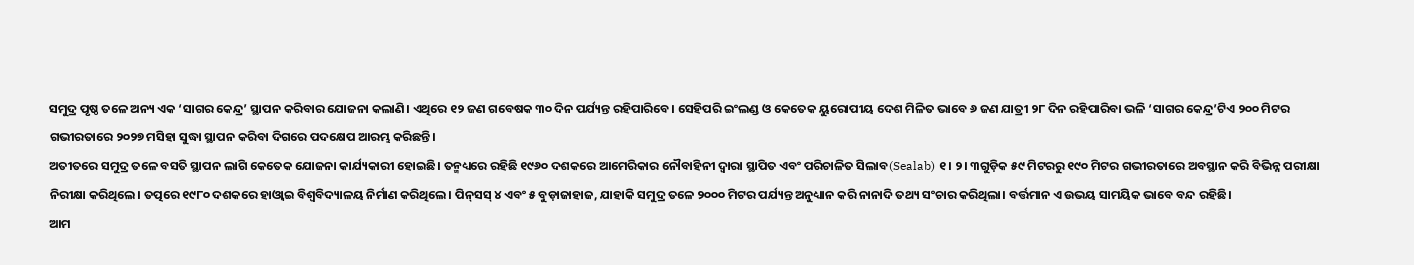ସମୁଦ୍ର ପୃଷ୍ଠ ତଳେ ଅନ୍ୟ ଏକ ‘ସାଗର କେନ୍ଦ୍ର’ ସ୍ଥାପନ କରିବାର ଯୋଜନା କଲାଣି। ଏଥିରେ ୧୨ ଜଣ ଗବେଷକ ୩୦ ଦିନ ପର୍ଯ୍ୟନ୍ତ ରହିପାରିବେ। ସେହିପରି ଇଂଲଣ୍ଡ ଓ କେତେକ ୟୁରୋପୀୟ ଦେଶ ମିଳିତ ଭାବେ ୬ ଜଣ ଯାତ୍ରୀ ୨୮ ଦିନ ରହିପାରିବା ଭଳି ‘ସାଗର କେନ୍ଦ୍ର’ଟିଏ ୨୦୦ ମିଟର ଗଭୀରତାରେ ୨୦୨୭ ମସିହା ସୁଦ୍ଧା ସ୍ଥାପନ କରିବା ଦିଗରେ ପଦକ୍ଷେପ ଆରମ୍ଭ କରିଛନ୍ତି।
ଅତୀତରେ ସମୁଦ୍ର ତଳେ ବସତି ସ୍ଥାପନ ଲାଗି କେତେକ ଯୋଜନା କାର୍ଯ୍ୟକାରୀ ହୋଇଛି। ତନ୍ମଧ୍ୟରେ ରହିଛି ୧୯୬୦ ଦଶକରେ ଆମେରିକାର ନୌବାହିନୀ ଦ୍ୱାରା ସ୍ଥାପିତ ଏବଂ ପରିଚାଳିତ ସିଲାବ(Sealab) ୧। ୨। ୩ଗୁଡ଼ିକ ୫୯ ମିଟରରୁ ୧୯୦ ମିଟର ଗଭୀରତାରେ ଅବସ୍ଥାନ କରି ବିଭିନ୍ନ ପରୀକ୍ଷା ନିରୀକ୍ଷା କରିଥିଲେ। ତତ୍ପରେ ୧୯୮୦ ଦଶକରେ ହାଓ୍ବାଇ ବିଶ୍ୱବିଦ୍ୟାଳୟ ନିର୍ମାଣ କରିଥିଲେ। ପିନ୍‌ସସ୍‌ ୪ ଏବଂ ୫ ବୁଡ଼ାଜାହାଜ, ଯାହାକି ସମୁଦ୍ର ତଳେ ୨୦୦୦ ମିଟର ପର୍ଯ୍ୟନ୍ତ ଅନୁଧ୍ୟାନ କରି ନାନାଦି ତଥ୍ୟ ସଂଚାର କରିଥିଲା। ବର୍ତ୍ତମାନ ଏ ଉଭୟ ସାମୟିକ ଭାବେ ବନ୍ଦ ରହିଛି।
ଆମ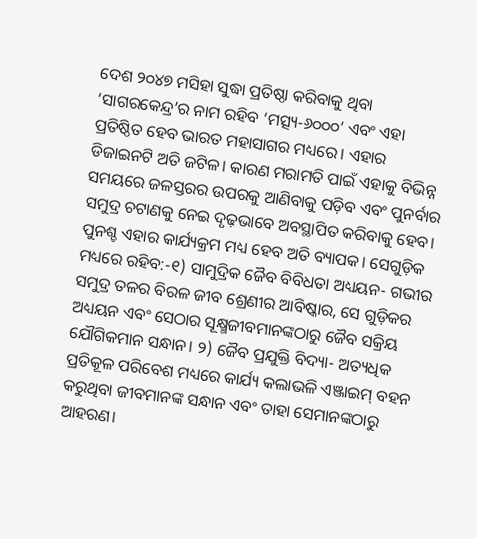ଦେଶ ୨୦୪୭ ମସିହା ସୁଦ୍ଧା ପ୍ରତିଷ୍ଠା କରିବାକୁ ଥିବା ‘ସାଗରକେନ୍ଦ୍ର’ର ନାମ ରହିବ ‘ମତ୍ସ୍ୟ-୬୦୦୦’ ଏବଂ ଏହା ପ୍ରତିଷ୍ଠିତ ହେବ ଭାରତ ମହାସାଗର ମଧ୍ୟରେ। ଏହାର ଡିଜାଇନଟି ଅତି ଜଟିଳ। କାରଣ ମରାମତି ପାଇଁ ଏହାକୁ ବିଭିନ୍ନ ସମୟରେ ଜଳସ୍ତରର ଉପରକୁ ଆଣିବାକୁ ପଡ଼ିବ ଏବଂ ପୁନର୍ବାର ସମୁଦ୍ର ଚଟାଣକୁ ନେଇ ଦୃଢ଼ଭାବେ ଅବସ୍ଥାପିତ କରିବାକୁ ହେବ। ପୁନଶ୍ଚ ଏହାର କାର୍ଯ୍ୟକ୍ରମ ମଧ୍ୟ ହେବ ଅତି ବ୍ୟାପକ। ସେଗୁଡ଼ିକ ମଧ୍ୟରେ ରହିବ:-୧) ସାମୁଦ୍ରିକ ଜୈବ ବିବିଧତା ଅଧ୍ୟୟନ- ଗଭୀର ସମୁଦ୍ର ତଳର ବିରଳ ଜୀବ ଶ୍ରେଣୀର ଆବିଷ୍କାର, ସେ ଗୁଡ଼ିକର ଅଧ୍ୟୟନ ଏବଂ ସେଠାର ସୂକ୍ଷ୍ମଜୀବମାନଙ୍କଠାରୁ ଜୈବ ସକ୍ରିୟ ଯୌଗିକମାନ ସନ୍ଧାନ। ୨) ଜୈବ ପ୍ରଯୁକ୍ତି ବିଦ୍ୟା- ଅତ୍ୟଧିକ ପ୍ରତିକୂଳ ପରିବେଶ ମଧ୍ୟରେ କାର୍ଯ୍ୟ କଲାଭଳି ଏଞ୍ଜାଇମ୍‌ ବହନ କରୁଥିବା ଜୀବମାନଙ୍କ ସନ୍ଧାନ ଏବଂ ତାହା ସେମାନଙ୍କଠାରୁ ଆହରଣ।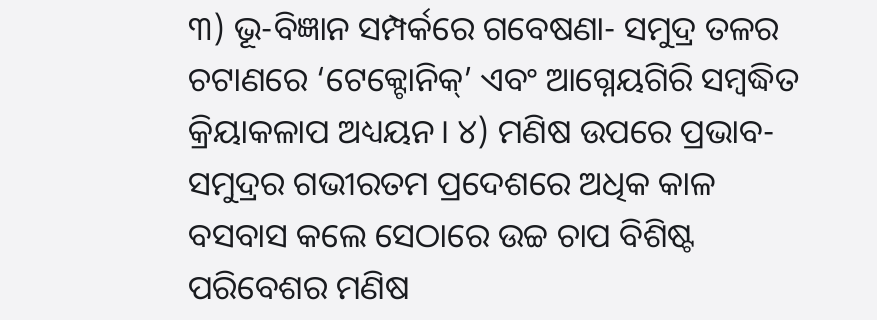୩) ଭୂ-ବିଜ୍ଞାନ ସମ୍ପର୍କରେ ଗବେଷଣା- ସମୁଦ୍ର ତଳର ଚଟାଣରେ ‘ଟେକ୍ଟୋନିକ୍‌’ ଏବଂ ଆଗ୍ନେୟଗିରି ସମ୍ବଦ୍ଧିତ କ୍ରିୟାକଳାପ ଅଧ୍ୟୟନ। ୪) ମଣିଷ ଉପରେ ପ୍ରଭାବ- ସମୁଦ୍ରର ଗଭୀରତମ ପ୍ରଦେଶରେ ଅଧିକ କାଳ ବସବାସ କଲେ ସେଠାରେ ଉଚ୍ଚ ଚାପ ବିଶିଷ୍ଟ ପରିବେଶର ମଣିଷ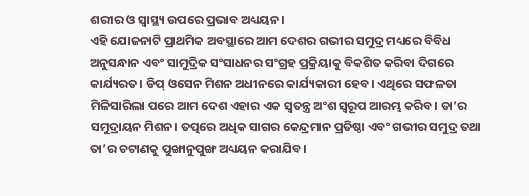ଶରୀର ଓ ସ୍ବାସ୍ଥ୍ୟ ଉପରେ ପ୍ରଭାବ ଅଧ୍ୟୟନ।
ଏହି ଯୋଜନାଟି ପ୍ରାଥମିକ ଅବସ୍ଥାରେ ଆମ ଦେଶର ଗଭୀର ସମୁଦ୍ର ମଧ୍ୟରେ ବିବିଧ ଅନୁସନ୍ଧାନ ଏବଂ ସାମୁଦ୍ରିକ ସଂସାଧନର ସଂଗ୍ରହ ପ୍ରକ୍ରିୟାକୁ ବିକଶିତ କରିବା ଦିଗରେ କାର୍ଯ୍ୟରତ। ଡିପ୍‌ ଓସେନ ମିଶନ ଅଧୀନରେ କାର୍ଯ୍ୟକାରୀ ହେବ। ଏଥିରେ ସଫଳତା ମିଳିସାରିଲା ପରେ ଆମ ଦେଶ ଏହାର ଏକ ସ୍ବତନ୍ତ୍ର ଅଂଶ ସ୍ବରୂପ ଆରମ୍ଭ କରିବ। ତା’ର ସମୁଦ୍ରାୟନ ମିଶନ। ତତ୍ପରେ ଅଧିକ ସାଗର କେନ୍ଦ୍ରମାନ ପ୍ରତିଷ୍ଠା ଏବଂ ଗଭୀର ସମୁଦ୍ର ତଥା ତା’ର ଚଟାଣକୁ ପୁଙ୍ଖାନୁପୁଙ୍ଖ ଅଧ୍ୟୟନ କରାଯିବ।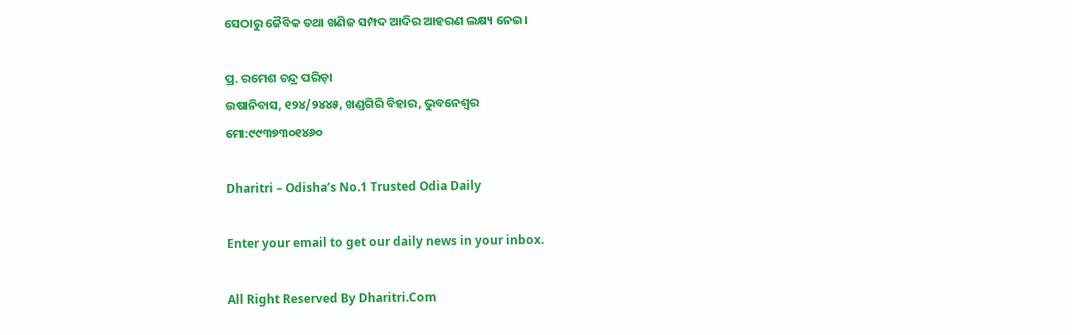ସେଠାରୁ ଜୈବିକ ତଥା ଖଣିଜ ସମ୍ପଦ ଆଦିର ଆହରଣ ଲକ୍ଷ୍ୟ ନେଇ।

ପ୍ର. ରମେଶ ଚନ୍ଦ୍ର ପରିଡ଼ା
ଉଷାନିବାସ, ୧୨୪/୨୪୪୫, ଖଣ୍ଡଗିରି ବିହାର, ଭୁବନେଶ୍ୱର
ମୋ:୯୯୩୭୩୦୧୪୬୦

Dharitri – Odisha’s No.1 Trusted Odia Daily

Enter your email to get our daily news in your inbox.

All Right Reserved By Dharitri.Com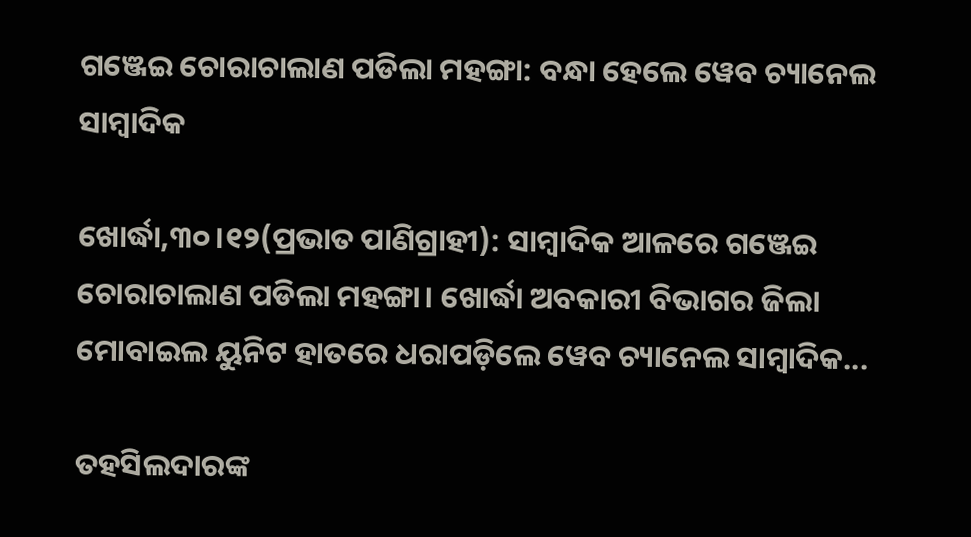ଗଞ୍ଜେଇ ଚୋରାଚାଲାଣ ପଡିଲା ମହଙ୍ଗା: ବନ୍ଧା ହେଲେ ୱେବ ଚ୍ୟାନେଲ ସାମ୍ବାଦିକ

ଖୋର୍ଦ୍ଧା,୩୦।୧୨(ପ୍ରଭାତ ପାଣିଗ୍ରାହୀ): ସାମ୍ବାଦିକ ଆଳରେ ଗଞ୍ଜେଇ ଚୋରାଚାଲାଣ ପଡିଲା ମହଙ୍ଗା। ଖୋର୍ଦ୍ଧା ଅବକାରୀ ବିଭାଗର ଜିଲା ମୋବାଇଲ ୟୁନିଟ ହାତରେ ଧରାପଡ଼ିଲେ ୱେବ ଚ୍ୟାନେଲ ସାମ୍ବାଦିକ...

ତହସିଲଦାରଙ୍କ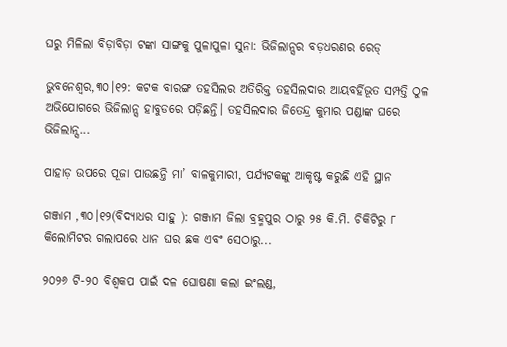ଘରୁ ମିଳିଲା ବିଡ଼ାବିଡ଼ା ଟଙ୍କା ସାଙ୍ଗକୁ ପୁଳାପୁଳା ସୁନା: ଭିଜିଲାନ୍ସର ବଡ଼ଧରଣର ରେଡ୍‌

ଭୁବନେଶ୍ୱର,୩୦।୧୨: କଟକ ବାରଙ୍ଗ ତହସିଲର ଅତିରିକ୍ତ ତହସିଲଦାର ଆୟବର୍ହିଭୂତ ସମ୍ପତ୍ତି ଠୁଳ ଅଭିଯୋଗରେ ଭିଜିଲାନ୍ସ ହାବୁଡରେ ପଡ଼ିଛନ୍ତି। ତହସିଲଦାର ଜିତେନ୍ଦ୍ର କୁମାର ପଣ୍ଡାଙ୍କ ଘରେ ଭିଜିଲାନ୍ସ...

ପାହାଡ଼ ଉପରେ ପୂଜା ପାଉଛନ୍ତି ମା’ ବାଳକୁମାରୀ, ପର୍ଯ୍ୟଟକଙ୍କୁ ଆକୃଷ୍ଟ କରୁଛି ଏହି ସ୍ଥାନ

ଗଞ୍ଜାମ ,୩୦।୧୨(ବିଦ୍ୟାଧର ସାହୁ ): ଗଞ୍ଜାମ ଜିଲା ବ୍ରହ୍ମପୁର ଠାରୁ ୨୫ କି.ମି. ଚିକିଟିରୁ ୮ କିଲୋମିଟର ଗଲାପରେ ଧାନ ଘର ଛକ ଏବଂ ସେଠାରୁ...

୨୦୨୬ ଟି-୨୦ ବିଶ୍ୱକପ ପାଇଁ ଦଳ ଘୋଷଣା କଲା ଇଂଲଣ୍ଡ,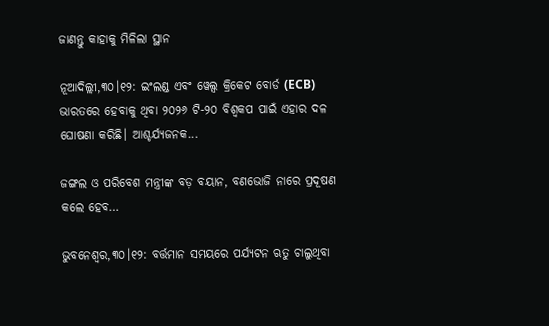ଜାଣନ୍ତୁ କାହାକୁ ମିଳିଲା ସ୍ଥାନ

ନୂଆଦିଲ୍ଲୀ,୩୦।୧୨: ଇଂଲଣ୍ଡ ଏବଂ ୱେଲ୍ସ କ୍ରିକେଟ ବୋର୍ଡ (ECB) ଭାରତରେ ହେବାକୁ ଥିବା ୨୦୨୬ ଟି-୨୦ ବିଶ୍ୱକପ ପାଇଁ ଏହାର ଦଳ ଘୋଷଣା କରିଛି। ଆଶ୍ଚର୍ଯ୍ୟଜନକ...

ଜଙ୍ଗଲ ଓ ପରିବେଶ ମନ୍ତ୍ରୀଙ୍କ ବଡ଼ ବୟାନ, ବଣଭୋଜି ନାରେ ପ୍ରଦୂଷଣ କଲେ ହେବ…

ଭୁବନେଶ୍ୱର,୩୦।୧୨: ବର୍ତ୍ତମାନ ସମୟରେ ପର୍ଯ୍ୟଟନ ଋତୁ ଚାଲୁଥିବା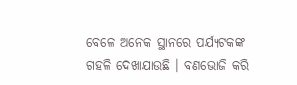ବେଳେ ଅନେକ ସ୍ଥାନରେ ପର୍ଯ୍ୟଟକଙ୍କ ଗହଳି ଦେଖାଯାଉଛି । ବଣଭୋଜି କରି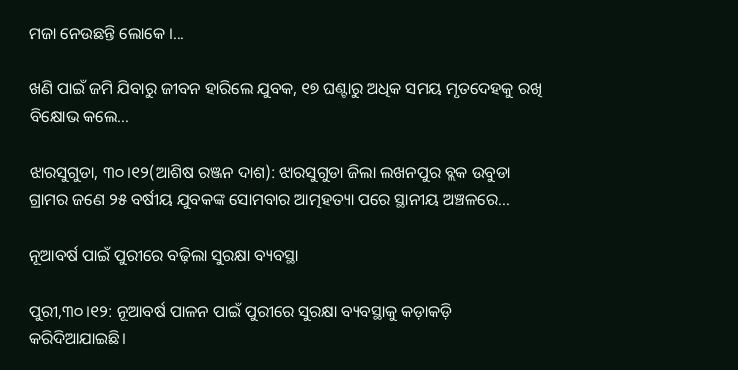ମଜା ନେଉଛନ୍ତି ଲୋକେ ।...

ଖଣି ପାଇଁ ଜମି ଯିବାରୁ ଜୀବନ ହାରିଲେ ଯୁବକ, ୧୭ ଘଣ୍ଟାରୁ ଅଧିକ ସମୟ ମୃତଦେହକୁ ରଖି ବିକ୍ଷୋଭ କଲେ…

ଝାରସୁଗୁଡା, ୩୦।୧୨(ଆଶିଷ ରଞ୍ଜନ ଦାଶ): ଝାରସୁଗୁଡା ଜିଲା ଲଖନପୁର ବ୍ଲକ ଉବୁଡା ଗ୍ରାମର ଜଣେ ୨୫ ବର୍ଷୀୟ ଯୁବକଙ୍କ ସୋମବାର ଆତ୍ମହତ୍ୟା ପରେ ସ୍ଥାନୀୟ ଅଞ୍ଚଳରେ...

ନୂଆବର୍ଷ ପାଇଁ ପୁରୀରେ ବଢ଼ିଲା ସୁରକ୍ଷା ବ୍ୟବସ୍ଥା

ପୁରୀ,୩୦।୧୨: ନୂଆବର୍ଷ ପାଳନ ପାଇଁ ପୁରୀରେ ସୁରକ୍ଷା ବ୍ୟବସ୍ଥାକୁ କଡ଼ାକଡ଼ି କରିଦିଆଯାଇଛି।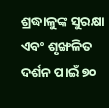ଶ୍ରଦ୍ଧାଳୁଙ୍କ ସୁରକ୍ଷା ଏବଂ ଶୃଙ୍ଖଳିତ ଦର୍ଶନ ପାଇଁ ୭୦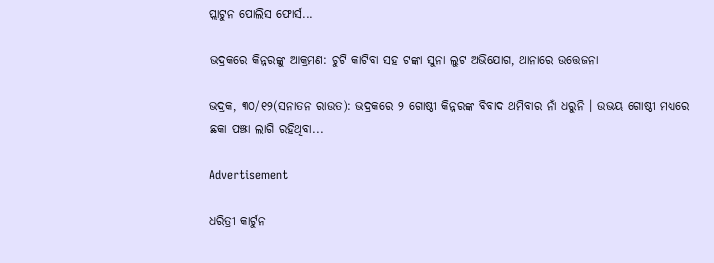ପ୍ଲାଟୁନ ପୋଲିସ ଫୋର୍ସ...

ଭଦ୍ରକରେ କିନ୍ନରଙ୍କୁ ଆକ୍ରମଣ: ଚୁଟି କାଟିବା ସହ ଟଙ୍କା ସୁନା ଲୁଟ ଅଭିଯୋଗ, ଥାନାରେ ଉତ୍ତେଜନା

ଭଦ୍ରକ, ୩୦/୧୨(ସନାତନ ରାଉତ): ଭଦ୍ରକରେ ୨ ଗୋଷ୍ଠୀ କିନ୍ନରଙ୍କ ବିବାଦ ଥମିବାର ନାଁ ଧରୁନି । ଉଭୟ ଗୋଷ୍ଠୀ ମଧ୍ୟରେ ଛକା ପଞ୍ଝା ଲାଗି ରହିଥିବା...

Advertisement

ଧରିତ୍ରୀ କାର୍ଟୁନ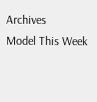Archives
Model This Week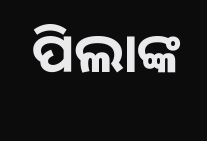ପିଲାଙ୍କ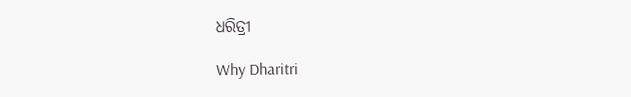ଧରିତ୍ରୀ

Why Dharitri